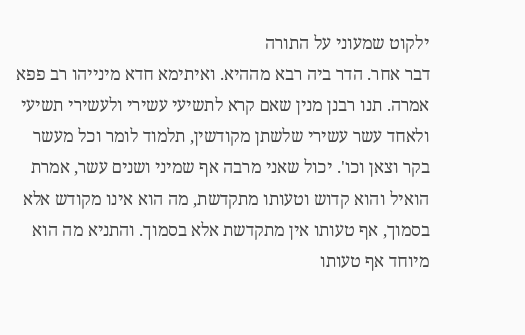ילקוט שמעוני על התורה
דבר אחר. הדר ביה רבא מההיא. ואיתימא חדא מינייהו רב פפא אמרה. תנו רבנן מנין שאם קרא לתשיעי עשירי ולעשירי תשיעי ולאחד עשר עשירי שלשתן מקודשין, תלמוד לומר וכל מעשר בקר וצאן וכו'. יכול שאני מרבה אף שמיני ושנים עשר, אמרת הואיל והוא קדוש וטעותו מתקדשת, מה הוא אינו מקודש אלא בסמוך, אף טעותו אין מתקדשת אלא בסמוך. והתניא מה הוא מיוחד אף טעותו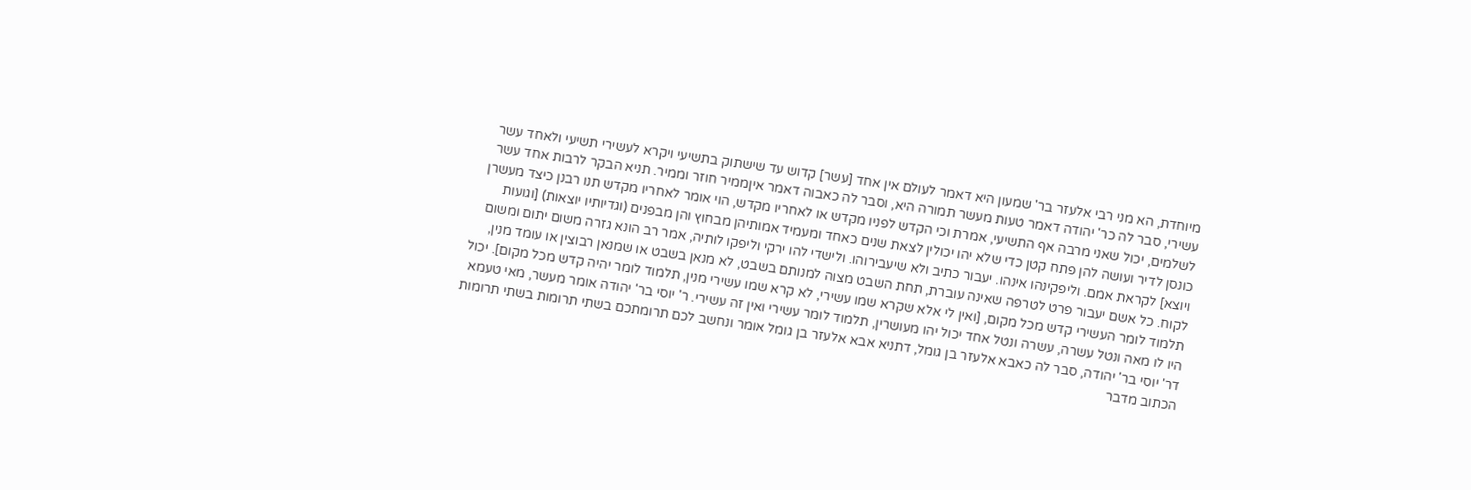מיוחדת, הא מני רבי אלעזר בר' שמעון היא דאמר לעולם אין אחד [עשר] קדוש עד שישתוק בתשיעי ויקרא לעשירי תשיעי ולאחד עשר עשירי, סבר לה כר' יהודה דאמר טעות מעשר תמורה היא, וסבר לה כאבוה דאמר איןממיר חוזר וממיר. תניא הבקר לרבות אחד עשר לשלמים, יכול שאני מרבה אף התשיעי, אמרת וכי הקדש לפניו מקדש או לאחריו מקדש, הוי אומר לאחריו מקדש תנו רבנן כיצד מעשרן כונסן לדיר ועושה להן פתח קטן כדי שלא יהו יכולין לצאת שנים כאחד ומעמיד אמותיהן מבחוץ והן מבפנים (וגדיותיו יוצאות) [וגועות ויוצא] לקראת אמם. וליפקינהו אינהו. יעבור כתיב ולא שיעבירוהו. ולישדי להו ירקי וליפקו לותיה, אמר רב הונא גזרה משום יתום ומשום לקוח. כל אשם יעבור פרט לטרפה שאינה עוברת, תחת השבט מצוה למנותם בשבט, לא מנאן בשבט או שמנאן רבוצין או עומד מנין, תלמוד לומר העשירי קדש מכל מקום, [ואין לי אלא שקרא שמו עשירי, לא קרא שמו עשירי מנין, תלמוד לומר יהיה קדש מכל מקום]. יכול היו לו מאה ונטל עשרה, עשרה ונטל אחד יכול יהו מעושרין, תלמוד לומר עשירי ואין זה עשירי. ר' יוסי בר' יהודה אומר מעשר, מאי טעמא דר' יוסי בר' יהודה, סבר לה כאבא אלעזר בן גומל, דתניא אבא אלעזר בן גומל אומר ונחשב לכם תרומתכם בשתי תרומות בשתי תרומות הכתוב מדבר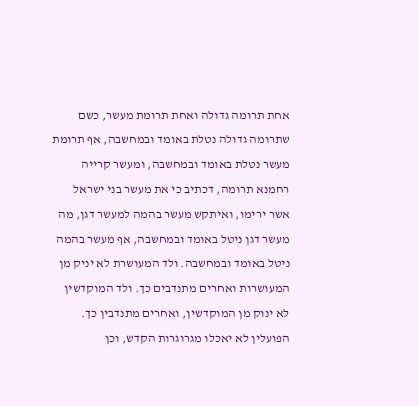אחת תרומה גדולה ואחת תרומת מעשר, כשם שתרומה גדולה נטלת באומד ובמחשבה, אף תרומת מעשר נטלת באומד ובמחשבה, ומעשר קרייה רחמנא תרומה, דכתיב כי את מעשר בני ישראל אשר ירימו, ואיתקש מעשר בהמה למעשר דגן, מה מעשר דגן ניטל באומד ובמחשבה, אף מעשר בהמה ניטל באומד ובמחשבה. ולד המעושרת לא יניק מן המעושרות ואחרים מתנדבים כך. ולד המוקדשין לא ינוק מן המוקדשין, ואחרים מתנדבין כך. הפועלין לא יאכלו מגרוגרות הקדש, וכן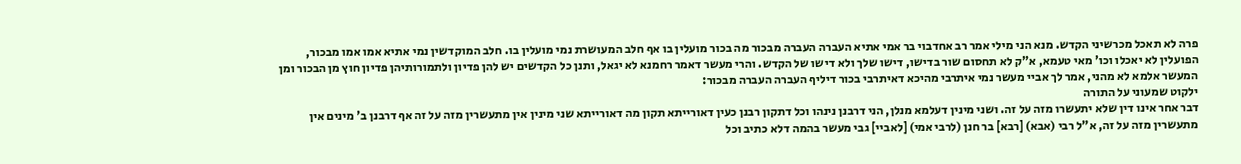פרה לא תאכל מכרשיני הקדש. מנא הני מילי אמר רב אחדבוי בר אמי אתיא העברה העברה מבכור מה בכור מועלין בו אף חלב המעושרת נמי מועלין בו. חלב המוקדשין נמי אתיא אמו אמו מבכור, הפועלין לא יאכלו וכו' מאי טעמא, א"ק לא תחסום שור בדישו, דישו שלך ולא דישו של הקדש. והרי מעשר דאמר רחמנא לא יגאל, ותנן כל הקדשים יש להן פדיון ולתמורותיהן פדיון חוץ מן הבכור ומן המעשר אלמא לא מהני, אמר לך אביי מעשר נמי איתרבי מהיכא דאיתרבי בכור דיליף העברה העברה מבכור:
ילקוט שמעוני על התורה
דבר אחר אינו דין שלא יתעשרו מזה על זה. ושני מינין דעלמא מנלן, הני דרבנן נינהו וכל דתקון רבנן כעין דאורייתא תקון מה דאורייתא שני מינין אין מתעשרין מזה על זה אף דרבנן ב' מינים אין מתעשרין מזה על זה, א"ל רבי (אבא) [רבא] בר חנן (לרבי אמי) [לאביי] גבי מעשר בהמה דלא כתיב וכל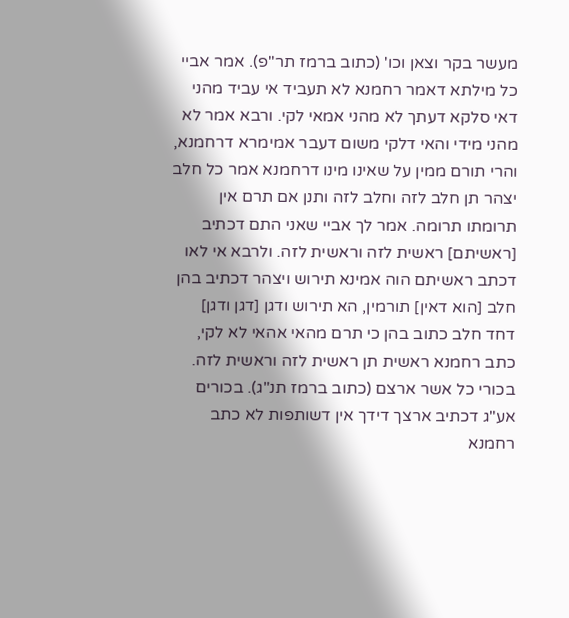מעשר בקר וצאן וכו' (כתוב ברמז תר"פ). אמר אביי כל מילתא דאמר רחמנא לא תעביד אי עביד מהני דאי סלקא דעתך לא מהני אמאי לקי. ורבא אמר לא מהני מידי והאי דלקי משום דעבר אמימרא דרחמנא, והרי תורם ממין על שאינו מינו דרחמנא אמר כל חלב יצהר תן חלב לזה וחלב לזה ותנן אם תרם אין תרומתו תרומה. אמר לך אביי שאני התם דכתיב [ראשיתם] ראשית לזה וראשית לזה. ולרבא אי לאו דכתב ראשיתם הוה אמינא תירוש ויצהר דכתיב בהן חלב [הוא דאין] תורמין, הא תירוש ודגן [דגן ודגן] דחד חלב כתוב בהן כי תרם מהאי אהאי לא לקי, כתב רחמנא ראשית תן ראשית לזה וראשית לזה. בכורי כל אשר ארצם (כתוב ברמז תנ"ג). בכורים אע"ג דכתיב ארצך דידך אין דשותפות לא כתב רחמנא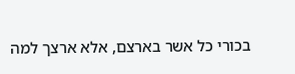בכורי כל אשר בארצם, אלא ארצך למה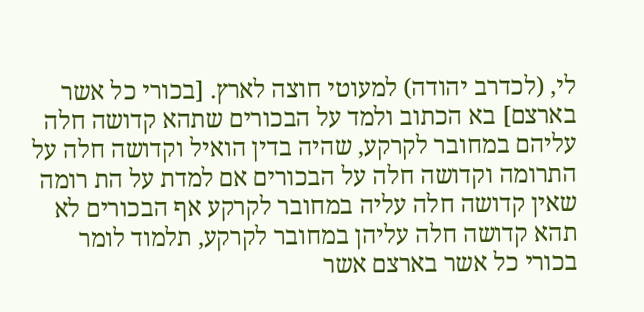לי, (לכדרב יהודה) למעוטי חוצה לארץ. [בכורי כל אשר בארצם] בא הכתוב ולמד על הבכורים שתהא קדושה חלה עליהם במחובר לקרקע, שהיה בדין הואיל וקדושה חלה על התרומה וקדושה חלה על הבכורים אם למדת על הת רומה שאין קדושה חלה עליה במחובר לקרקע אף הבכורים לא תהא קדושה חלה עליהן במחובר לקרקע, תלמוד לומר בכורי כל אשר בארצם אשר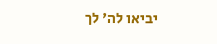יביאו לה' לך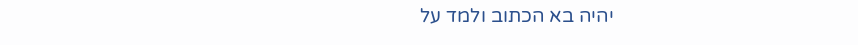יהיה בא הכתוב ולמד על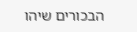הבכורים שיהו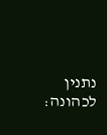נתנין לכהונה: